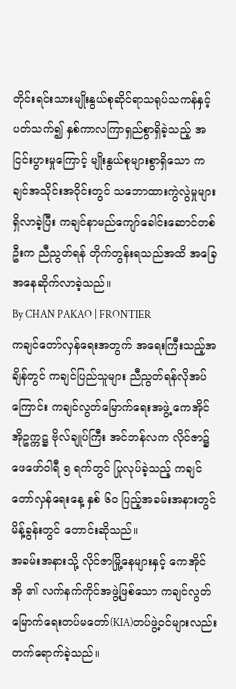တိုင်းရင်းသားမျိုးနွယ်စုဆိုင်ရာသရုပ်သကန်နှင့်ပတ်သက်၍ နှစ်ကာလကြာရှည်စွာရှိခဲ့သည့် အငြင်းပွားမှုကြောင့် မျိုးနွယ်စုများစွာရှိသော ကချင်အသိုင်းအဝိုင်းတွင် သဘောထားကွဲလွဲမှုများရှိလာခဲ့ပြီး ကချင်နာမည်ကျော်ခေါင်းဆောင်တစ်ဦးက ညီညွတ်ရန် တိုက်တွန်းရသည်အထိ အခြေအနေဆိုက်လာခဲ့သည်။
By CHAN PAKAO | FRONTIER
ကချင်တော်လှန်ရေးအတွက် အရေးကြီးသည့်အချိန်တွင် ကချင်ပြည်သူများ ညီညွတ်ရန်လိုအပ်ကြောင်း ကချင်လွတ်မြောက်ရေးအဖွဲ့ ကေအိုင်အိုဥက္ကဋ္ဌ ဗိုလ်ချုပ်ကြီး အင်ဘန်လက လိုင်ဇာ၌ ဖေဖော်ဝါရီ ၅ ရက်တွင် ပြုလုပ်ခဲ့သည့် ကချင်တော်လှန်ရေးနေ့ နှစ် ၆၀ ပြည့်အခမ်းအနားတွင် မိန့်ခွန်းတွင် တောင်းဆိုသည်။
အခမ်းအနားသို့ လိုင်ဇာမြို့နေများနှင့် ကေအိုင်အို ၏ လက်နက်ကိုင်အဖွဲ့ဖြစ်သော ကချင်လွတ်မြောက်ရေးတပ်မတော်(KIA)တပ်ဖွဲ့ဝင်များလည်းတက်ရောက်ခဲ့သည်။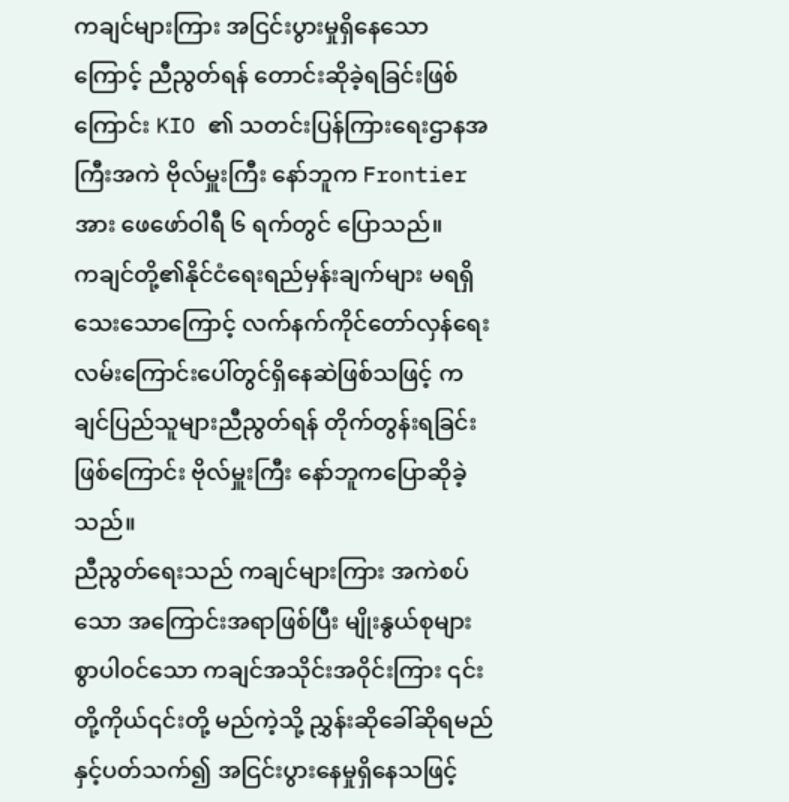ကချင်များကြား အငြင်းပွားမှုရှိနေသောကြောင့် ညီညွတ်ရန် တောင်းဆိုခဲ့ရခြင်းဖြစ်ကြောင်း KIO ၏ သတင်းပြန်ကြားရေးဌာနအကြီးအကဲ ဗိုလ်မှူးကြီး နော်ဘူက Frontier အား ဖေဖော်ဝါရီ ၆ ရက်တွင် ပြောသည်။
ကချင်တို့၏နိုင်ငံရေးရည်မှန်းချက်များ မရရှိသေးသောကြောင့် လက်နက်ကိုင်တော်လှန်ရေးလမ်းကြောင်းပေါ်တွင်ရှိနေဆဲဖြစ်သဖြင့် ကချင်ပြည်သူများညီညွတ်ရန် တိုက်တွန်းရခြင်းဖြစ်ကြောင်း ဗိုလ်မှူးကြီး နော်ဘူကပြောဆိုခဲ့သည်။
ညီညွတ်ရေးသည် ကချင်များကြား အကဲစပ်သော အကြောင်းအရာဖြစ်ပြီး မျိုးနွယ်စုများစွာပါဝင်သော ကချင်အသိုင်းအဝိုင်းကြား ၎င်းတို့ကိုယ်၎င်းတို့ မည်ကဲ့သို့ ညွှန်းဆိုခေါ်ဆိုရမည်နှင့်ပတ်သက်၍ အငြင်းပွားနေမှုရှိနေသဖြင့်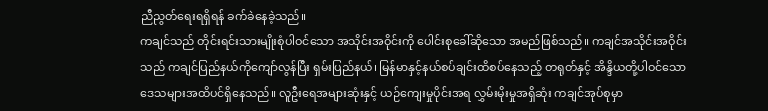ညီညွတ်ရေးရရှိရန် ခက်ခဲနေခဲ့သည်။
ကချင်သည် တိုင်းရင်းသားမျိုးစုံပါဝင်သော အသိုင်းအဝိုင်းကို ပေါင်းစုခေါ်ဆိုသော အမည်ဖြစ်သည်။ ကချင်အသိုင်းအဝိုင်းသည် ကချင်ပြည်နယ်ကိုကျော်လွန်ပြီး ရှမ်းပြည်နယ်၊ မြန်မာနှင့်နယ်စပ်ချင်းထိစပ်နေသည့် တရုတ်နှင့် အိန္ဒိယတို့ပါဝင်သော ဒေသများအထိပင်ရှိနေသည်။ လူဦးရေအများဆုံးနှင့် ယဉ်ကျေးမှုပိုင်းအရ လွှမ်းမိုးမှုအရှိဆုံး ကချင်အုပ်စုမှာ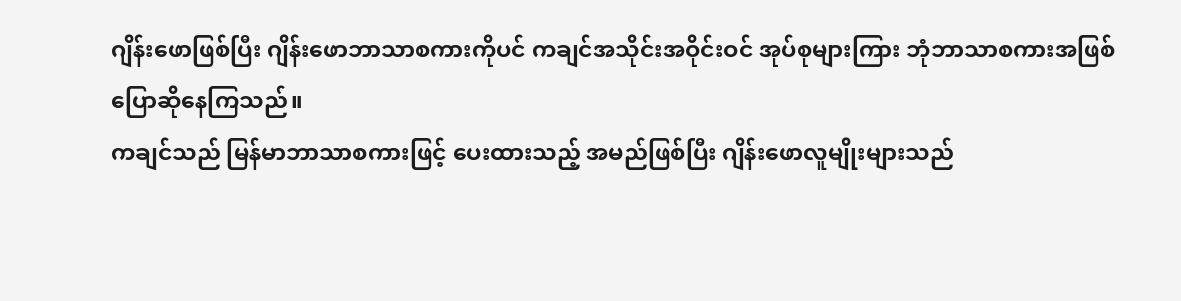ဂျိန်းဖောဖြစ်ပြီး ဂျိန်းဖောဘာသာစကားကိုပင် ကချင်အသိုင်းအဝိုင်းဝင် အုပ်စုများကြား ဘုံဘာသာစကားအဖြစ် ပြောဆိုနေကြသည်။
ကချင်သည် မြန်မာဘာသာစကားဖြင့် ပေးထားသည့် အမည်ဖြစ်ပြီး ဂျိန်းဖောလူမျိုးများသည်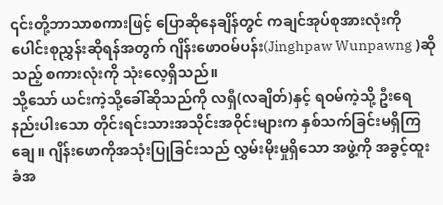၎င်းတို့ဘာသာစကားဖြင့် ပြောဆိုနေချိန်တွင် ကချင်အုပ်စုအားလုံးကို ပေါင်းစုညွှန်းဆိုရန်အတွက် ဂျိန်းဖောဝမ်ပန်း(Jinghpaw Wunpawng )ဆိုသည့် စကားလုံးကို သုံးလေ့ရှိသည်။
သို့သော် ယင်းကဲ့သို့ခေါ်ဆိုသည်ကို လရှီ(လချိတ်)နှင့် ရဝမ်ကဲ့သို့ ဦးရေနည်းပါးသော တိုင်းရင်းသားအသိုင်းအဝိုင်းများက နှစ်သက်ခြင်းမရှိကြချေ။ ဂျိန်းဖောကိုအသုံးပြုခြင်းသည် လွှမ်းမိုးမှုရှိသော အဖွဲ့ကို အခွင့်ထူးခံအ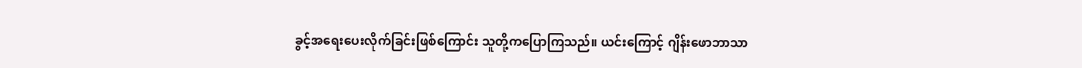ခွင့်အရေးပေးလိုက်ခြင်းဖြစ်ကြောင်း သူတို့ကပြောကြသည်။ ယင်းကြောင့် ဂျိန်းဖောဘာသာ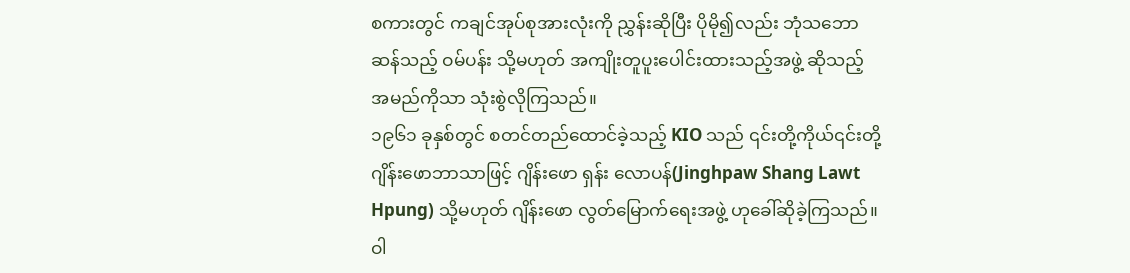စကားတွင် ကချင်အုပ်စုအားလုံးကို ညွှန်းဆိုပြီး ပိုမို၍လည်း ဘုံသဘောဆန်သည့် ဝမ်ပန်း သို့မဟုတ် အကျိုးတူပူးပေါင်းထားသည့်အဖွဲ့ ဆိုသည့် အမည်ကိုသာ သုံးစွဲလိုကြသည်။
၁၉၆၁ ခုနှစ်တွင် စတင်တည်ထောင်ခဲ့သည့် KIO သည် ၎င်းတို့ကိုယ်၎င်းတို့ ဂျိန်းဖောဘာသာဖြင့် ဂျိန်းဖော ရှန်း လောပန်(Jinghpaw Shang Lawt Hpung) သို့မဟုတ် ဂျိန်းဖော လွတ်မြောက်ရေးအဖွဲ့ ဟုခေါ်ဆိုခဲ့ကြသည်။ ဝါ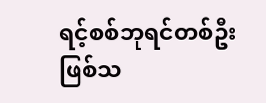ရင့်စစ်ဘုရင်တစ်ဦးဖြစ်သ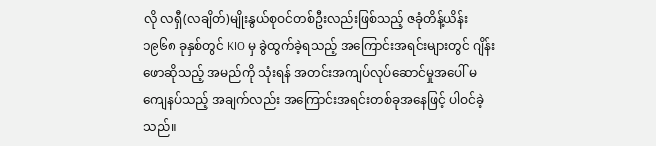လို လရှီ(လချိတ်)မျိုးနွယ်စုဝင်တစ်ဦးလည်းဖြစ်သည့် ဇခုံတိန့်ယိန်း ၁၉၆၈ ခုနှစ်တွင် KIO မှ ခွဲထွက်ခဲ့ရသည့် အကြောင်းအရင်းများတွင် ဂျိန်းဖောဆိုသည့် အမည်ကို သုံးရန် အတင်းအကျပ်လုပ်ဆောင်မှုအပေါ် မကျေနပ်သည့် အချက်လည်း အကြောင်းအရင်းတစ်ခုအနေဖြင့် ပါဝင်ခဲ့သည်။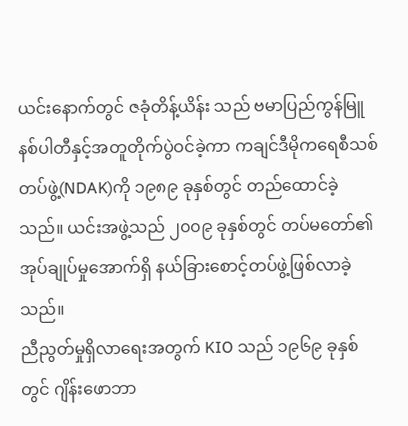ယင်းနောက်တွင် ဇခုံတိန့်ယိန်း သည် ဗမာပြည်ကွန်မြူနစ်ပါတီနှင့်အတူတိုက်ပွဲဝင်ခဲ့ကာ ကချင်ဒီမိုကရေစီသစ်တပ်ဖွဲ့(NDAK)ကို ၁၉၈၉ ခုနှစ်တွင် တည်ထောင်ခဲ့သည်။ ယင်းအဖွဲ့သည် ၂၀၀၉ ခုနှစ်တွင် တပ်မတော်၏အုပ်ချုပ်မှုအောက်ရှိ နယ်ခြားစောင့်တပ်ဖွဲ့ဖြစ်လာခဲ့သည်။
ညီညွတ်မှုရှိလာရေးအတွက် KIO သည် ၁၉၆၉ ခုနှစ်တွင် ဂျိန်းဖောဘာ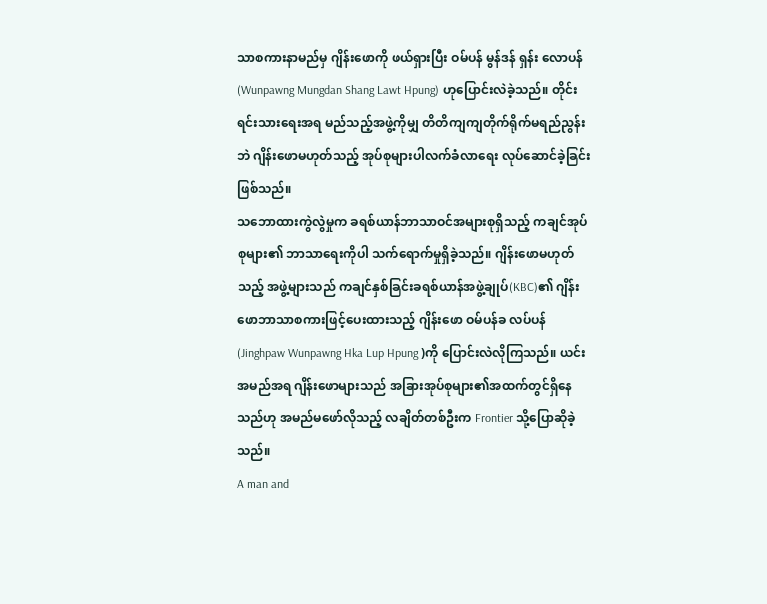သာစကားနာမည်မှ ဂျိန်းဖောကို ဖယ်ရှားပြီး ဝမ်ပန် မွန်ဒန် ရှန်း လောပန်(Wunpawng Mungdan Shang Lawt Hpung) ဟုပြောင်းလဲခဲ့သည်။ တိုင်းရင်းသားရေးအရ မည်သည့်အဖွဲ့ကိုမျှ တိတိကျကျတိုက်ရိုက်မရည်ညွန်းဘဲ ဂျိန်းဖောမဟုတ်သည့် အုပ်စုများပါလက်ခံလာရေး လုပ်ဆောင်ခဲ့ခြင်းဖြစ်သည်။
သဘောထားကွဲလွဲမှုက ခရစ်ယာန်ဘာသာဝင်အများစုရှိသည့် ကချင်အုပ်စုများ၏ ဘာသာရေးကိုပါ သက်ရောက်မှုရှိခဲ့သည်။ ဂျိန်းဖောမဟုတ်သည့် အဖွဲ့များသည် ကချင်နှစ်ခြင်းခရစ်ယာန်အဖွဲ့ချုပ်(KBC)၏ ဂျိန်းဖောဘာသာစကားဖြင့်ပေးထားသည့် ဂျိန်းဖော ဝမ်ပန်ခ လပ်ပန်(Jinghpaw Wunpawng Hka Lup Hpung )ကို ပြောင်းလဲလိုကြသည်။ ယင်းအမည်အရ ဂျိန်းဖောများသည် အခြားအုပ်စုများ၏အထက်တွင်ရှိနေသည်ဟု အမည်မဖော်လိုသည့် လချိတ်တစ်ဦးက Frontier သို့ပြောဆိုခဲ့သည်။
A man and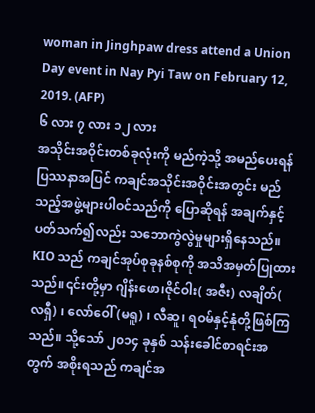woman in Jinghpaw dress attend a Union Day event in Nay Pyi Taw on February 12, 2019. (AFP)
၆ လား ၇ လား ၁၂ လား
အသိုင်းအဝိုင်းတစ်ခုလုံးကို မည်ကဲ့သို့ အမည်ပေးရန် ပြဿနာအပြင် ကချင်အသိုင်းအဝိုင်းအတွင်း မည်သည့်အဖွဲ့များပါဝင်သည်ကို ပြောဆိုရန် အချက်နှင့်ပတ်သက်၍လည်း သဘောကွဲလွဲမှုများရှိနေသည်။
KIO သည် ကချင်အုပ်စုခုနစ်စုကို အသိအမှတ်ပြုထားသည်။၎င်းတို့မှာ ဂျိန်းဖော၊ဇိုင်ဝါး( အဇီး) လချိတ်( လရှီ) ၊ လော်ဝေါ်(မရူ) ၊ လီဆူ၊ ရဝမ်နှင့်နုံတို့ဖြစ်ကြသည်။ သို့သော် ၂၀၁၄ ခုနှစ် သန်းခေါင်စာရင်းအတွက် အစိုးရသည် ကချင်အ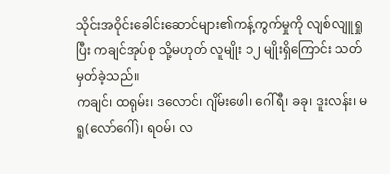သိုင်းအဝိုင်းခေါင်းဆောင်များ၏ကန့်ကွက်မှုကို လျစ်လျူရှုပြီး ကချင်အုပ်စု သို့မဟုတ် လူမျိုး ၁၂ မျိုးရှိကြောင်း သတ်မှတ်ခဲ့သည်။
ကချင်၊ ထရုမ်း၊ ဒလောင်၊ ဂျိမ်းဖေါ၊ ဂေါ်ရီ၊ ခခု၊ ဒူးလန်း၊ မရူ(လော်ဂေါ်)၊ ရဝမ်၊ လ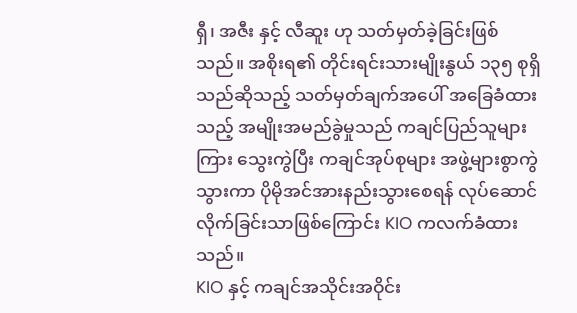ရှီ၊ အဇီး နှင့် လီဆူး ဟု သတ်မှတ်ခဲ့ခြင်းဖြစ်သည်။ အစိုးရ၏ တိုင်းရင်းသားမျိုးနွယ် ၁၃၅ စုရှိသည်ဆိုသည့် သတ်မှတ်ချက်အပေါ် အခြေခံထားသည့် အမျိုးအမည်ခွဲမှုသည် ကချင်ပြည်သူများကြား သွေးကွဲပြီး ကချင်အုပ်စုများ အဖွဲ့များစွာကွဲသွားကာ ပိုမိုအင်အားနည်းသွားစေရန် လုပ်ဆောင်လိုက်ခြင်းသာဖြစ်ကြောင်း KIO ကလက်ခံထားသည်။
KIO နှင့် ကချင်အသိုင်းအဝိုင်း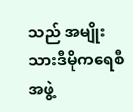သည် အမျိုးသားဒီမိုကရေစီအဖွဲ့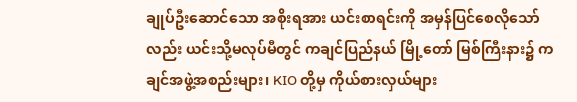ချုပ်ဦးဆောင်သော အစိုးရအား ယင်းစာရင်းကို အမှန်ပြင်စေလိုသော်လည်း ယင်းသို့မလုပ်မီတွင် ကချင်ပြည်နယ် မြို့တော် မြစ်ကြီးနား၌ ကချင်အဖွဲ့အစည်းများ၊ KIO တို့မှ ကိုယ်စားလှယ်များ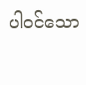ပါဝင်သော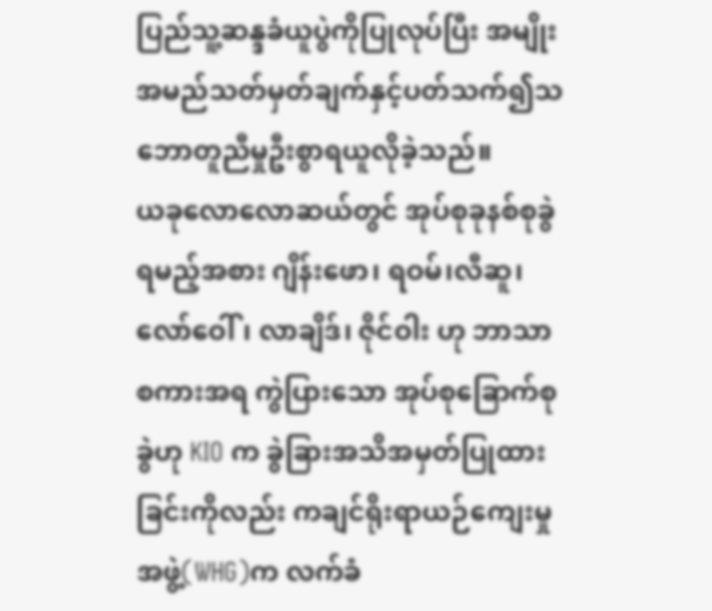ပြည်သူ့ဆန္ဒခံယူပွဲကိုပြုလုပ်ပြီး အမျိုးအမည်သတ်မှတ်ချက်နှင့်ပတ်သက်၍သဘောတူညီမှုဦးစွာရယူလိုခဲ့သည်။
ယခုလောလောဆယ်တွင် အုပ်စုခုနစ်စုခွဲရမည့်အစား ဂျိန်းဖော၊ ရဝမ်၊လီဆူ၊ လော်ဝေါ်၊ လာချိဒ်၊ ဇိုင်ဝါး ဟု ဘာသာစကားအရ ကွဲပြားသော အုပ်စုခြောက်စုခွဲဟု KIO က ခွဲခြားအသိအမှတ်ပြုထားခြင်းကိုလည်း ကချင်ရိုးရာယဉ်ကျေးမှုအဖွဲ့(WHG)က လက်ခံ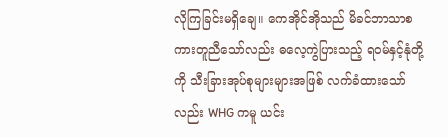လိုကြခြင်းမရှိချေ။ ကေအိုင်အိုသည် မိခင်ဘာသာစကားတူညီသော်လည်း ဓလေ့ကွဲပြားသည့် ရဝမ်နှင့်နုံတို့ကို သီးခြားအုပ်စုများများအဖြစ် လက်ခံထားသော်လည်း WHG ကမူ ယင်း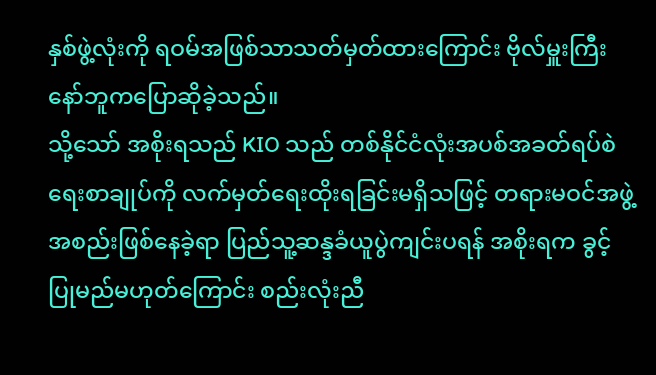နှစ်ဖွဲ့လုံးကို ရဝမ်အဖြစ်သာသတ်မှတ်ထားကြောင်း ဗိုလ်မှူးကြီး နော်ဘူကပြောဆိုခဲ့သည်။
သို့သော် အစိုးရသည် KIO သည် တစ်နိုင်ငံလုံးအပစ်အခတ်ရပ်စဲရေးစာချုပ်ကို လက်မှတ်ရေးထိုးရခြင်းမရှိသဖြင့် တရားမဝင်အဖွဲ့အစည်းဖြစ်နေခဲ့ရာ ပြည်သူ့ဆန္ဒခံယူပွဲကျင်းပရန် အစိုးရက ခွင့်ပြုမည်မဟုတ်ကြောင်း စည်းလုံးညီ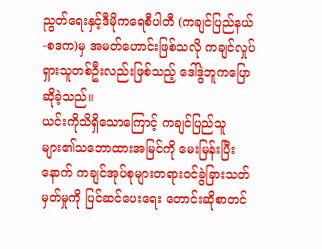ညွတ်ရေးနှင့်ဒီမိုကရေစီပါတီ (ကချင်ပြည်နယ်-စဒက)မှ အမတ်ဟောင်းဖြစ်သလို ကချင်လှုပ်ရှားသူတစ်ဦးလည်းဖြစ်သည့် ဒေါ်ဒွဲဘူကပြောဆိုခဲ့သည်။
ယင်းကိုသိရှိသောကြောင့် ကချင်ပြည်သူများ၏သဘောထားအမြင်ကို မေးမြန်းပြီးနောက် ကချင်အုပ်စုများတရားဝင်ခွဲခြားသတ်မှတ်မှုကို ပြင်ဆင်ပေးရေး တောင်းဆိုစာတင်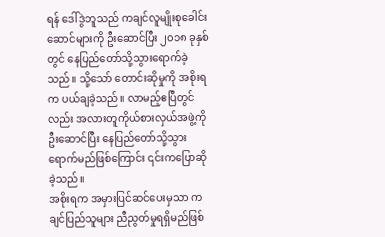ရန် ဒေါ်ဒွဲဘူသည် ကချင်လူမျိုးစုခေါင်းဆောင်များကို ဦးဆောင်ပြီး ၂၀၁၈ ခုနှစ်တွင် နေပြည်တော်သို့သွားရောက်ခဲ့သည်။ သို့သော် တောင်းဆိုမှုကို အစိုးရက ပယ်ချခဲ့သည်။ လာမည့်ဧပြီတွင်လည်း အလားတူကိုယ်စားလှယ်အဖွဲ့ကို ဦးဆောင်ပြီး နေပြည်တော်သို့သွားရောက်မည်ဖြစ်ကြောင်း ၎င်းကပြောဆိုခဲ့သည်။
အစိုးရက အမှားပြင်ဆင်ပေးမှသာ ကချင်ပြည်သူများ ညီညွတ်မှုရရှိမည်ဖြစ်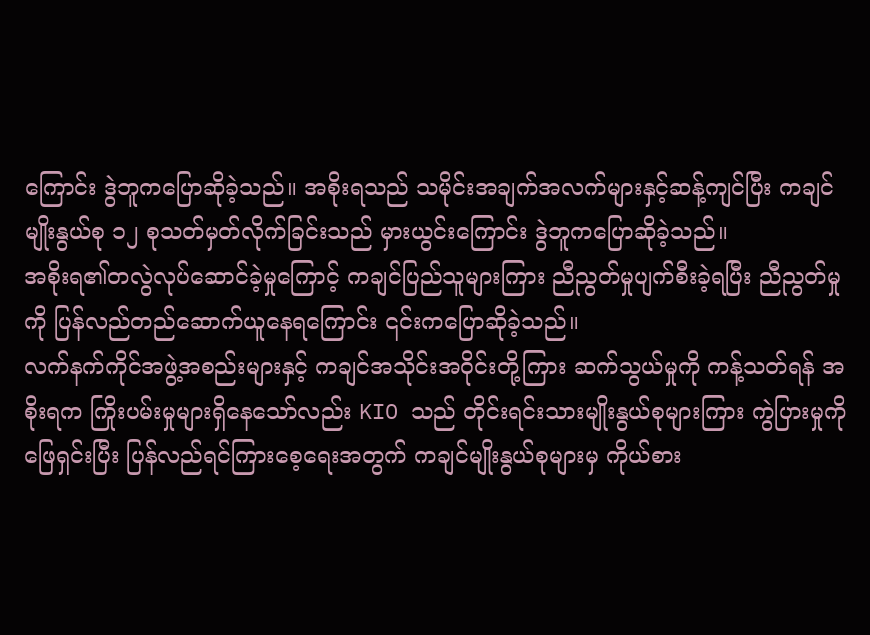ကြောင်း ဒွဲဘူကပြောဆိုခဲ့သည်။ အစိုးရသည် သမိုင်းအချက်အလက်များနှင့်ဆန့်ကျင်ပြီး ကချင်မျိုးနွယ်စု ၁၂ စုသတ်မှတ်လိုက်ခြင်းသည် မှားယွင်းကြောင်း ဒွဲဘူကပြောဆိုခဲ့သည်။
အစိုးရ၏တလွဲလုပ်ဆောင်ခဲ့မှုကြောင့် ကချင်ပြည်သူများကြား ညီညွတ်မှုပျက်စီးခဲ့ရပြီး ညီညွတ်မှုကို ပြန်လည်တည်ဆောက်ယူနေရကြောင်း ၎င်းကပြောဆိုခဲ့သည်။
လက်နက်ကိုင်အဖွဲ့အစည်းများနှင့် ကချင်အသိုင်းအဝိုင်းတို့ကြား ဆက်သွယ်မှုကို ကန့်သတ်ရန် အစိုးရက ကြိုးပမ်းမှုများရှိနေသော်လည်း KIO သည် တိုင်းရင်းသားမျိုးနွယ်စုများကြား ကွဲပြားမှုကို ဖြေရှင်းပြီး ပြန်လည်ရင်ကြားစေ့ရေးအတွက် ကချင်မျိုးနွယ်စုများမှ ကိုယ်စား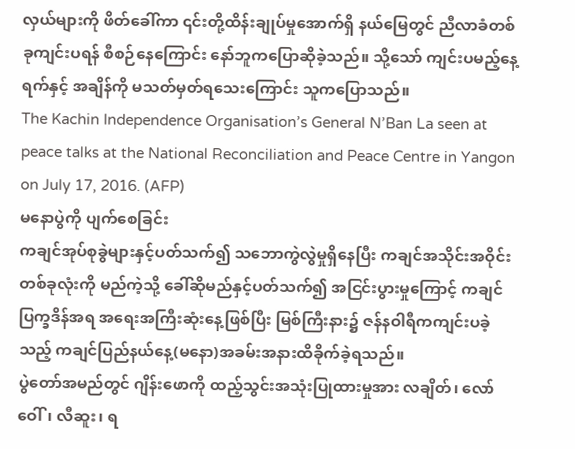လှယ်များကို ဖိတ်ခေါ်ကာ ၎င်းတို့ထိန်းချုပ်မှုအောက်ရှိ နယ်မြေတွင် ညီလာခံတစ်ခုကျင်းပရန် စီစဉ်နေကြောင်း နော်ဘူကပြောဆိုခဲ့သည်။ သို့သော် ကျင်းပမည့်နေ့ရက်နှင့် အချိန်ကို မသတ်မှတ်ရသေးကြောင်း သူကပြောသည်။
The Kachin Independence Organisation’s General N’Ban La seen at peace talks at the National Reconciliation and Peace Centre in Yangon on July 17, 2016. (AFP)
မနောပွဲကို ပျက်စေခြင်း
ကချင်အုပ်စုခွဲများနှင့်ပတ်သက်၍ သဘောကွဲလွဲမှုရှိနေပြီး ကချင်အသိုင်းအဝိုင်းတစ်ခုလုံးကို မည်ကဲ့သို့ ခေါ်ဆိုမည်နှင့်ပတ်သက်၍ အငြင်းပွားမှုကြောင့် ကချင်ပြက္ခဒိန်အရ အရေးအကြီးဆုံးနေ့ဖြစ်ပြီး မြစ်ကြီးနား၌ ဇန်နဝါရီကကျင်းပခဲ့သည့် ကချင်ပြည်နယ်နေ့(မနော)အခမ်းအနားထိခိုက်ခဲ့ရသည်။
ပွဲတော်အမည်တွင် ဂျိန်းဖောကို ထည့်သွင်းအသုံးပြုထားမှုအား လချိတ်၊ လော်ဝေါ်၊ လီဆူး၊ ရ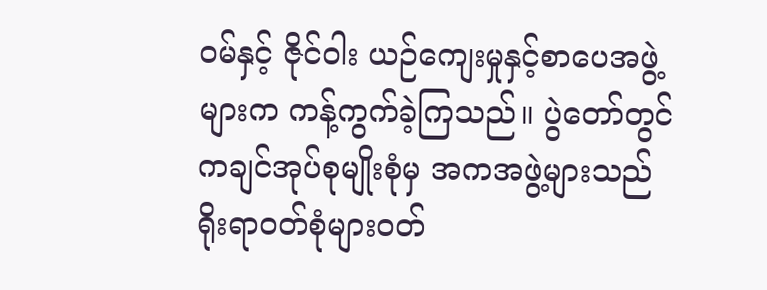ဝမ်နှင့် ဇိုင်ဝါး ယဉ်ကျေးမှုနှင့်စာပေအဖွဲ့များက ကန့်ကွက်ခဲ့ကြသည်။ ပွဲတော်တွင် ကချင်အုပ်စုမျိုးစုံမှ အကအဖွဲ့များသည် ရိုးရာဝတ်စုံများဝတ်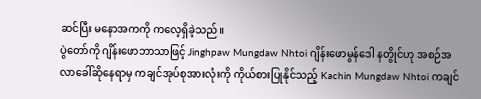ဆင်ပြီး မနောအကကို ကလေ့ရှိခဲ့သည်။
ပွဲတော်ကို ဂျိန်းဖောဘာသာဖြင့် Jinghpaw Mungdaw Nhtoi ဂျိန်းဖောမွန်ဒေါ နတွိုင်ဟု အစဉ်အလာခေါ်ဆိုနေရာမှ ကချင်အုပ်စုအားလုံးကို ကိုယ်စားပြုနိုင်သည့် Kachin Mungdaw Nhtoi ကချင်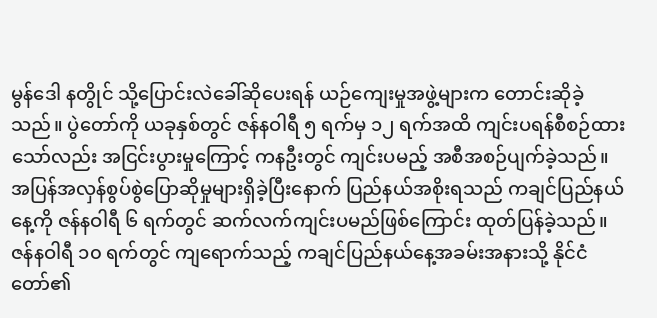မွန်ဒေါ နတွိုင် သို့ပြောင်းလဲခေါ်ဆိုပေးရန် ယဉ်ကျေးမှုအဖွဲ့များက တောင်းဆိုခဲ့သည်။ ပွဲတော်ကို ယခုနှစ်တွင် ဇန်နဝါရီ ၅ ရက်မှ ၁၂ ရက်အထိ ကျင်းပရန်စီစဉ်ထားသော်လည်း အငြင်းပွားမှုကြောင့် ကနဦးတွင် ကျင်းပမည့် အစီအစဉ်ပျက်ခဲ့သည်။ အပြန်အလှန်စွပ်စွဲပြောဆိုမှုများရှိခဲ့ပြီးနောက် ပြည်နယ်အစိုးရသည် ကချင်ပြည်နယ်နေ့ကို ဇန်နဝါရီ ၆ ရက်တွင် ဆက်လက်ကျင်းပမည်ဖြစ်ကြောင်း ထုတ်ပြန်ခဲ့သည်။
ဇန်နဝါရီ ၁၀ ရက်တွင် ကျရောက်သည့် ကချင်ပြည်နယ်နေ့အခမ်းအနားသို့ နိုင်ငံတော်၏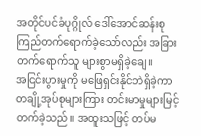အတိုင်ပင်ခံပုဂ္ဂိုလ် ဒေါ်အောင်ဆန်းစုကြည်တက်ရောက်ခဲ့သော်လည်း အခြားတက်ရောက်သူ များစွာမရှိခဲ့ချေ။
အငြင်းပွားမှုကို မဖြေရှင်းနိုင်ဘဲရှိခဲ့ကာ တချို့အုပ်စုများကြား တင်းမာမှုများမြင့်တက်ခဲ့သည်။ အထူးသဖြင့် တပ်မ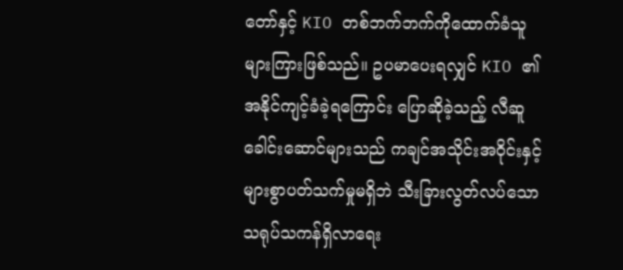တော်နှင့် KIO တစ်ဘက်ဘက်ကိုထောက်ခံသူများကြားဖြစ်သည်။ ဥပမာပေးရလျှင် KIO ၏အနိုင်ကျင့်ခံခဲ့ရကြောင်း ပြောဆိုခဲ့သည့် လီဆူခေါင်းဆောင်များသည် ကချင်အသိုင်းအဝိုင်းနှင့်များစွာပတ်သက်မှုမရှိဘဲ သီးခြားလွတ်လပ်သောသရုပ်သကန်ရှိလာရေး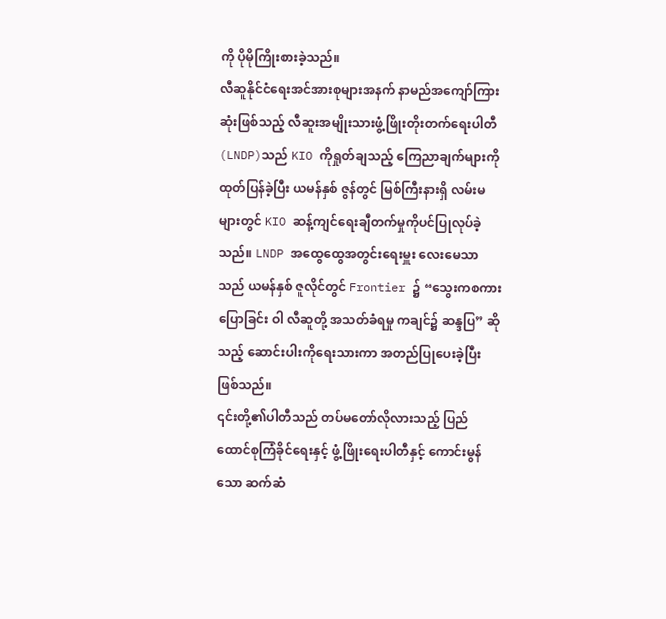ကို ပိုမိုကြိုးစားခဲ့သည်။
လီဆူနိုင်ငံရေးအင်အားစုများအနက် နာမည်အကျော်ကြားဆုံးဖြစ်သည့် လီဆူးအမျိုးသားဖွံ့ဖြိုးတိုးတက်ရေးပါတီ(LNDP)သည် KIO ကိုရှုတ်ချသည့် ကြေညာချက်များကို ထုတ်ပြန်ခဲ့ပြီး ယမန်နှစ် ဇွန်တွင် မြစ်ကြီးနားရှိ လမ်းမများတွင် KIO ဆန့်ကျင်ရေးချီတက်မှုကိုပင်ပြုလုပ်ခဲ့သည်။ LNDP အထွေထွေအတွင်းရေးမှူး လေးမေသာသည် ယမန်နှစ် ဇူလိုင်တွင် Frontier ၌ “သွေးကစကားပြောခြင်း ဝါ လီဆူတို့ အသတ်ခံရမှု ကချင်၌ ဆန္ဒပြ” ဆိုသည့် ဆောင်းပါးကိုရေးသားကာ အတည်ပြုပေးခဲ့ပြီးဖြစ်သည်။
၎င်းတို့၏ပါတီသည် တပ်မတော်လိုလားသည့် ပြည်ထောင်စုကြံခိုင်ရေးနှင့် ဖွံ့ဖြိုးရေးပါတီနှင့် ကောင်းမွန်သော ဆက်ဆံ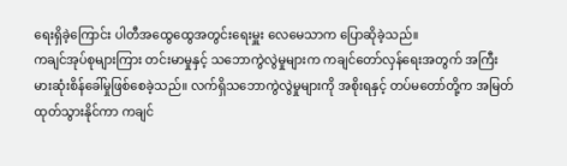ရေးရှိခဲ့ကြောင်း ပါတီအထွေထွေအတွင်းရေးမှူး လေမေသာက ပြောဆိုခဲ့သည်။
ကချင်အုပ်စုများကြား တင်းမာမှုနှင့် သဘောကွဲလွဲမှုများက ကချင်တော်လှန်ရေးအတွက် အကြီးမားဆုံးစိန်ခေါ်မှုဖြစ်စေခဲ့သည်။ လက်ရှိသဘောကွဲလွဲမှုများကို အစိုးရနှင့် တပ်မတော်တို့က အမြတ်ထုတ်သွားနိုင်ကာ ကချင်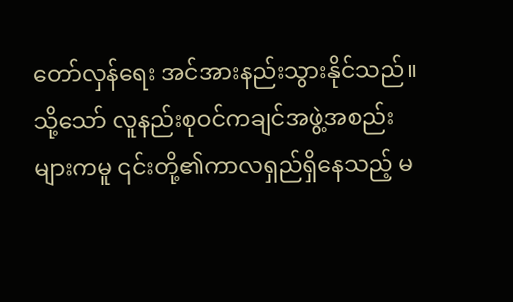တော်လှန်ရေး အင်အားနည်းသွားနိုင်သည်။
သို့သော် လူနည်းစုဝင်ကချင်အဖွဲ့အစည်းများကမူ ၎င်းတို့၏ကာလရှည်ရှိနေသည့် မ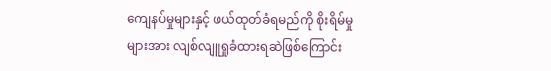ကျေနပ်မှုများနှင့် ဖယ်ထုတ်ခံရမည်ကို စိုးရိမ်မှုများအား လျစ်လျူရှုခံထားရဆဲဖြစ်ကြောင်း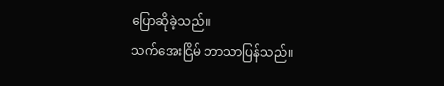ပြောဆိုခဲ့သည်။
သက်အေးငြိမ် ဘာသာပြန်သည်။